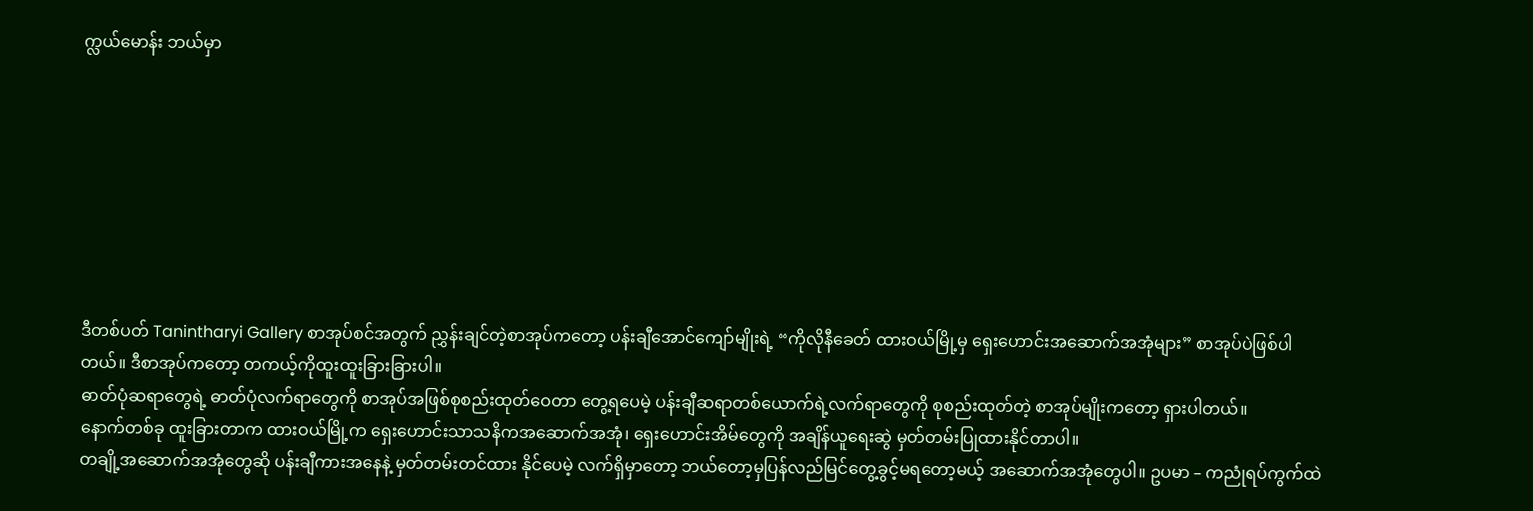က္လယ်မောန်း ဘယ်မှာ








ဒီတစ်ပတ် Tanintharyi Gallery စာအုပ်စင်အတွက် ညွှန်းချင်တဲ့စာအုပ်ကတော့ ပန်းချီအောင်ကျော်မျိုးရဲ့ “ကိုလိုနီခေတ် ထားဝယ်မြို့မှ ရှေးဟောင်းအဆောက်အအုံများ” စာအုပ်ပဲဖြစ်ပါတယ်။ ဒီစာအုပ်ကတော့ တကယ့်ကိုထူးထူးခြားခြားပါ။
ဓာတ်ပုံဆရာတွေရဲ့ ဓာတ်ပုံလက်ရာတွေကို စာအုပ်အဖြစ်စုစည်းထုတ်ဝေတာ တွေ့ရပေမဲ့ ပန်းချီဆရာတစ်ယောက်ရဲ့လက်ရာတွေကို စုစည်းထုတ်တဲ့ စာအုပ်မျိုးကတော့ ရှားပါတယ်။
နောက်တစ်ခု ထူးခြားတာက ထားဝယ်မြို့က ရှေးဟောင်းသာသနိကအဆောက်အအုံ၊ ရှေးဟောင်းအိမ်တွေကို အချိန်ယူရေးဆွဲ မှတ်တမ်းပြုထားနိုင်တာပါ။
တချို့အဆောက်အအုံတွေဆို ပန်းချီကားအနေနဲ့ မှတ်တမ်းတင်ထား နိုင်ပေမဲ့ လက်ရှိမှာတော့ ဘယ်တော့မှပြန်လည်မြင်တွေ့ခွင့်မရတော့မယ့် အဆောက်အအုံတွေပါ။ ဥပမာ – ကညုံရပ်ကွက်ထဲ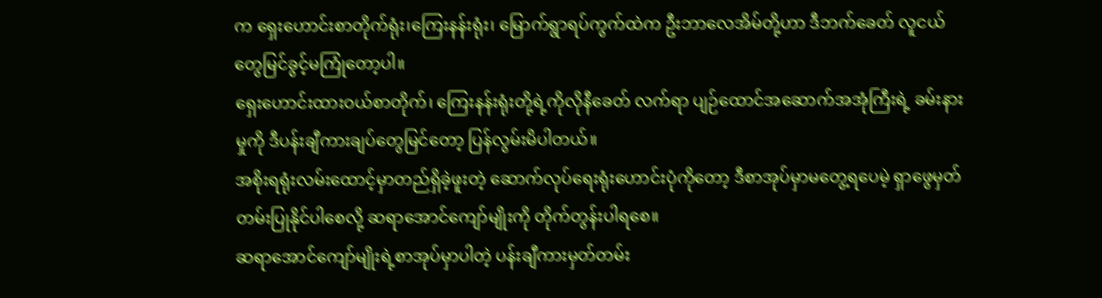က ရှေးဟောင်းစာတိုက်ရုံး၊ကြေးနန်းရုံး၊ မြောက်ရွာရပ်ကွက်ထဲက ဦးဘာလေအိမ်တို့ဟာ ဒီဘက်ခေတ် လူငယ်တွေမြင်ခွင့်မကြုံတော့ပါ။
ရှေးဟောင်းထားဝယ်စာတိုက်၊ ကြေးနန်းရုံးတို့ရဲ့ကိုလိုနီခေတ် လက်ရာ ပျဉ်ထောင်အဆောက်အအုံကြီးရဲ့ ခမ်းနားမှုကို ဒီပန်းချီကားချပ်တွေမြင်တော့ ပြန်လွမ်းမိပါတယ်။
အစိုးရရုံးလမ်းထောင့်မှာတည်ရှိခဲ့ဖူးတဲ့ ဆောက်လုပ်ရေးရုံးဟောင်းပုံကိုတော့ ဒီစာအုပ်မှာမတွေ့ရပေမဲ့ ရှာဖွေမှတ်တမ်းပြုနိုင်ပါစေလို့ ဆရာအောင်ကျော်မျိုးကို တိုက်တွန်းပါရစေ။
ဆရာအောင်ကျော်မျိုးရဲ့စာအုပ်မှာပါတဲ့ ပန်းချီကားမှတ်တမ်း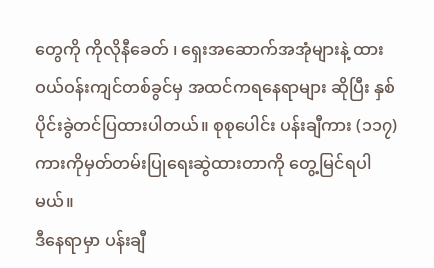တွေကို ကိုလိုနီခေတ် ၊ ရှေးအဆောက်အအုံများနဲ့ ထားဝယ်ဝန်းကျင်တစ်ခွင်မှ အထင်ကရနေရာများ ဆိုပြီး နှစ်ပိုင်းခွဲတင်ပြထားပါတယ်။ စုစုပေါင်း ပန်းချီကား (၁၁၇) ကားကိုမှတ်တမ်းပြုရေးဆွဲထားတာကို တွေ့မြင်ရပါမယ်။
ဒီနေရာမှာ ပန်းချီ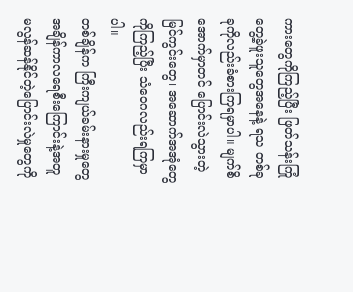ကားတွေကိုကြည့်ပြီး ဖြတ်သန်းကြုံတွေ့ခဲ့ဖူးသူတွေအနေနဲ့ ရသ တစ်ခုခုကိုလည်းခံစားကြရမှာပါ။ မျက်စိအောက်မှာတင် ပြောင်းလဲသွားတဲ့ မြင်ကွင်းတွေ၊ အဆောက်အအုံတွေကိုကြည့်ပြီး သံဝေဂလည်းရကြမှာပါ။
တစ်ချိန်က ကြီးကျယ်ခမ်းနားမှုတွေ အချိန်ကာလရေစီးကြောင်းနဲ့အတူ မလွန်ဆန်နိုင်တဲ့ပြောင်းလဲမှုတွေကို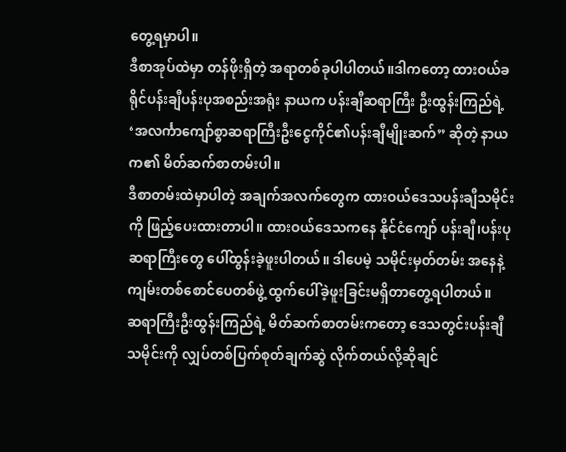တွေ့ရမှာပါ။
ဒီစာအုပ်ထဲမှာ တန်ဖိုးရှိတဲ့ အရာတစ်ခုပါပါတယ်။ဒါကတော့ ထားဝယ်ခရိုင်ပန်းချီပန်းပုအစည်းအရုံး နာယက ပန်းချီဆရာကြီး ဦးထွန်းကြည်ရဲ့ ‘အလင်္ကာကျော်စွာဆရာကြီးဦးငွေကိုင်၏ပန်းချီမျိုးဆက်” ဆိုတဲ့ နာယက၏ မိတ်ဆက်စာတမ်းပါ။
ဒီစာတမ်းထဲမှာပါတဲ့ အချက်အလက်တွေက ထားဝယ်ဒေသပန်းချီသမိုင်းကို ဖြည့်ပေးထားတာပါ။ ထားဝယ်ဒေသကနေ နိုင်ငံကျော် ပန်းချီ၊ပန်းပုဆရာကြီးတွေ ပေါ်ထွန်းခဲ့ဖူးပါတယ်။ ဒါပေမဲ့ သမိုင်းမှတ်တမ်း အနေနဲ့ ကျမ်းတစ်စောင်ပေတစ်ဖွဲ့ ထွက်ပေါ်ခဲ့ဖူးခြင်းမရှိတာတွေ့ရပါတယ်။
ဆရာကြီးဦးထွန်းကြည်ရဲ့ မိတ်ဆက်စာတမ်းကတော့ ဒေသတွင်းပန်းချီသမိုင်းကို လျှပ်တစ်ပြက်စုတ်ချက်ဆွဲ လိုက်တယ်လို့ဆိုချင်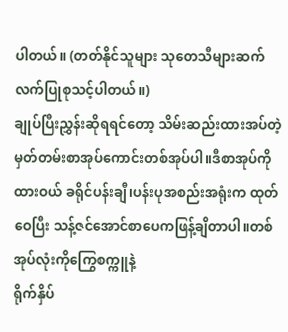ပါတယ်။ (တတ်နိုင်သူများ သုတေသီများဆက်လက်ပြုစုသင့်ပါတယ်။)
ချုပ်ပြီးညွှန်းဆိုရရင်တော့ သိမ်းဆည်းထားအပ်တဲ့ မှတ်တမ်းစာအုပ်ကောင်းတစ်အုပ်ပါ။ဒီစာအုပ်ကို ထားဝယ် ခရိုင်ပန်းချီ၊ပန်းပုအစည်းအရုံးက ထုတ်ဝေပြီး သန့်ဇင်အောင်စာပေကဖြန့်ချိတာပါ။တစ်အုပ်လုံးကိုကြွေစက္ကူနဲ့
ရိုက်နှိပ်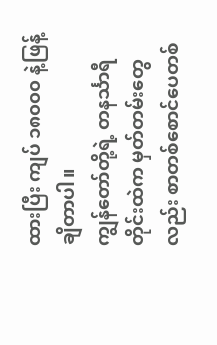ထားပြီး ကျပ် ၁၈၀၀၀ နဲ့ဖြန့်ချိတာပါ။
ကျွန်တော်တို့ရဲ့ တနင်္သာရီတိုင်းထဲက မှတ်တမ်းတွေလည်း စာတစ်စောင်ပေတစ်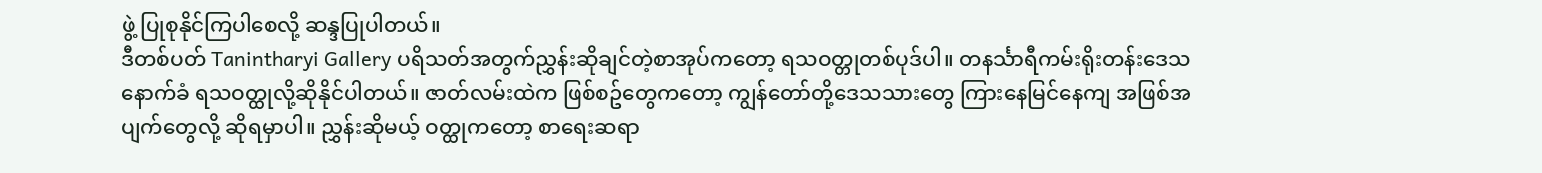ဖွဲ့ ပြုစုနိုင်ကြပါစေလို့ ဆန္ဒပြုပါတယ်။
ဒီတစ်ပတ် Tanintharyi Gallery ပရိသတ်အတွက်ညွှန်းဆိုချင်တဲ့စာအုပ်ကတော့ ရသဝတ္တုတစ်ပုဒ်ပါ။ တနင်္သာရီကမ်းရိုးတန်းဒေသနောက်ခံ ရသဝတ္ထုလို့ဆိုနိုင်ပါတယ်။ ဇာတ်လမ်းထဲက ဖြစ်စဥ်တွေကတော့ ကျွန်တော်တို့ဒေသသားတွေ ကြားနေမြင်နေကျ အဖြစ်အပျက်တွေလို့ ဆိုရမှာပါ။ ညွှန်းဆိုမယ့် ဝတ္ထုကတော့ စာရေးဆရာ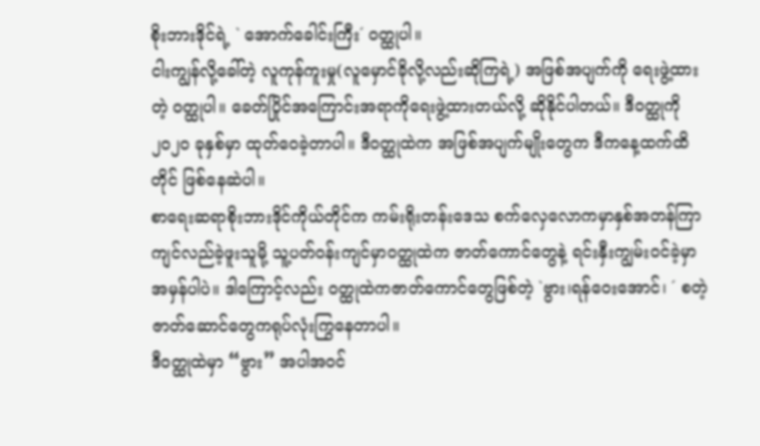စိုးဘားဒိုင်ရဲ့ ` အောက်ခေါင်းကြီး´ ဝတ္ထုပါ။
ငါးကျွန်လို့ခေါ်တဲ့ လူကုန်ကူးမှု(လူမှောင်ခိုလို့လည်းဆိုကြရဲ့) အဖြစ်အပျက်ကို ရေးဖွဲ့ထားတဲ့ ဝတ္ထုပါ။ ခေတ်ပြိုင်အကြောင်းအရာကိုရေးဖွဲ့ထားတယ်လို့ ဆိုနိုင်ပါတယ်။ ဒီဝတ္ထုကို ၂၀၂၀ ခုနှစ်မှာ ထုတ်ဝေခဲ့တာပါ။ ဒီဝတ္ထုထဲက အဖြစ်အပျက်မျိုးတွေက ဒီကနေ့ထက်ထိတိုင် ဖြစ်နေဆဲပါ။
စာရေးဆရာစိုးဘားဒိုင်ကိုယ်တိုင်က ကမ်းရိုးတန်းဒေသ စက်လှေလောကမှာနှစ်အတန်ကြာကျင်လည်ခဲ့ဖူးသူမို့ သူ့ပတ်ဝန်းကျင်မှာဝတ္ထုထဲက ဇာတ်ကောင်တွေနဲ့ ရင်းနှီးကျွမ်းဝင်ခဲ့မှာအမှန်ပါပဲ။ ဒါကြောင့်လည်း ဝတ္ထုထဲကဇာတ်ကောင်တွေဖြစ်တဲ့ `ဗွား၊ရန်ဝေးအောင်၊ ´ စတဲ့ဇာတ်ဆောင်တွေကရုပ်လုံးကြွနေတာပါ။
ဒီဝတ္ထုထဲမှာ “ဗွား” အပါအဝင်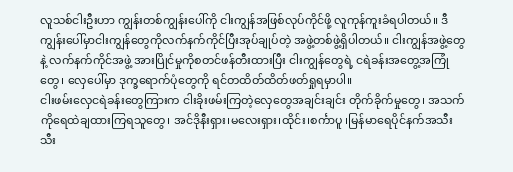လူသစ်ငါးဦးဟာ ကျွန်းတစ်ကျွန်းပေါ်ကို ငါးကျွန်အဖြစ်လုပ်ကိုင်ဖို့ လူကုန်ကူးခံရပါတယ်။ ဒီကျွန်းပေါ်မှာငါးကျွန်တွေကိုလက်နက်ကိုင်ပြီးအုပ်ချုပ်တဲ့ အဖွဲ့တစ်ဖွဲ့ရှိပါတယ်။ ငါးကျွန်အဖွဲ့တွေနဲ့ လက်နက်ကိုင်အဖွဲ့ အားပြိုင်မှုကိုစတင်ဖန်တီးထားပြီး ငါးကျွန်တွေရဲ့ ငရဲခန်းအတွေ့အကြုံတွေ၊ လှေပေါ်မှာ ဒုက္ခရောက်ပုံတွေကို ရင်တထိတ်ထိတ်ဖတ်ရှုရမှာပါ။
ငါးဖမ်းလှေငရဲခန်းတွေကြားက ငါးခိုးဖမ်းကြတဲ့လှေတွေအချင်းချင်း တိုက်ခိုက်မှုတွေ၊ အသက်ကိုရေထဲချထားကြရသူတွေ၊ အင်ဒိုနီးရှား၊မလေးရှား၊ထိုင်း၊စင်္ကာပူ ၊မြန်မာရေပိုင်နက်အသီးသီး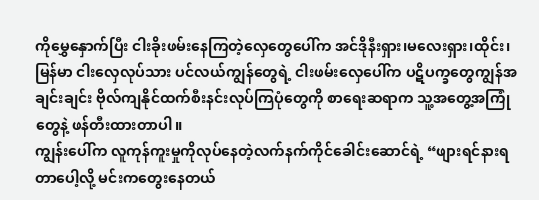ကိုမွှေနှောက်ပြီး ငါးခိုးဖမ်းနေကြတဲ့လှေတွေပေါ်က အင်ဒိုနီးရှား၊မလေးရှား၊ထိုင်း၊မြန်မာ ငါးလှေလုပ်သား ပင်လယ်ကျွန်တွေရဲ့ ငါးဖမ်းလှေပေါ်က ပဋိပက္ခတွေကျွန်အချင်းချင်း ဗိုလ်ကျနိုင်ထက်စီးနင်းလုပ်ကြပုံတွေကို စာရေးဆရာက သူ့အတွေ့အကြုံတွေနဲ့ ဖန်တီးထားတာပါ။
ကျွန်းပေါ်က လူကုန်ကူးမှုကိုလုပ်နေတဲ့လက်နက်ကိုင်ခေါင်းဆောင်ရဲ့ “ဖျားရင်နားရတာပေါ့လို့ မင်းကတွေးနေတယ်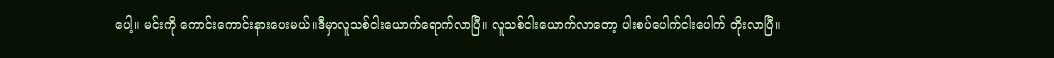ပေါ့။ မင်းကို ကောင်းကောင်းနားပေးမယ်။ဒီမှာလူသစ်ငါးယောက်ရောက်လာပြီ။ လူသစ်ငါးယောက်လာတော့ ပါးစပ်ပေါက်ငါးပေါက် တိုးလာပြီ။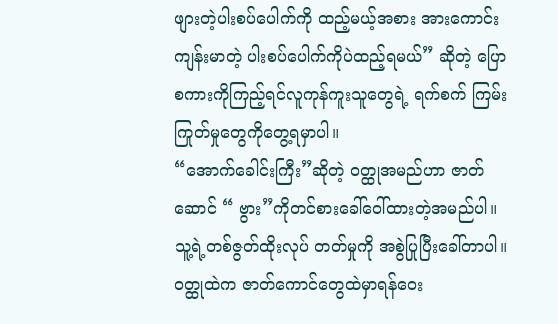ဖျားတဲ့ပါးစပ်ပေါက်ကို ထည့်မယ့်အစား အားကောင်းကျန်းမာတဲ့ ပါးစပ်ပေါက်ကိုပဲထည့်ရမယ်” ဆိုတဲ့ ပြောစကားကိုကြည့်ရင်လူကုန်ကူးသူတွေရဲ့ ရက်စက် ကြမ်းကြုတ်မှုတွေကိုတွေ့ရမှာပါ။
“အောက်ခေါင်းကြီး”ဆိုတဲ့ ဝတ္ထုအမည်ဟာ ဇာတ်ဆောင် “ ဗွား”ကိုတင်စားခေါ်ဝေါ်ထားတဲ့အမည်ပါ။ သူ့ရဲ့တစ်ဇွတ်ထိုးလုပ် တတ်မှုကို အစွဲပြုပြီးခေါ်တာပါ။ ဝတ္ထုထဲက ဇာတ်ကောင်တွေထဲမှာရန်ဝေး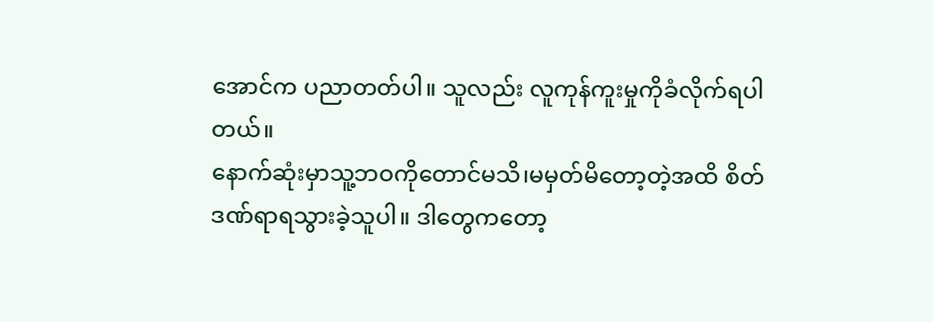အောင်က ပညာတတ်ပါ။ သူလည်း လူကုန်ကူးမှုကိုခံလိုက်ရပါတယ်။
နောက်ဆုံးမှာသူ့ဘဝကိုတောင်မသိ၊မမှတ်မိတော့တဲ့အထိ စိတ်ဒဏ်ရာရသွားခဲ့သူပါ။ ဒါတွေကတော့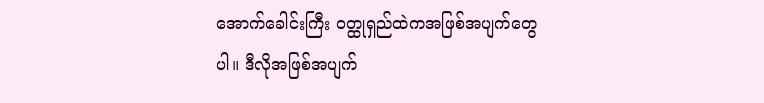အောက်ခေါင်းကြီး ဝတ္ထုရှည်ထဲကအဖြစ်အပျက်တွေပါ။ ဒီလိုအဖြစ်အပျက်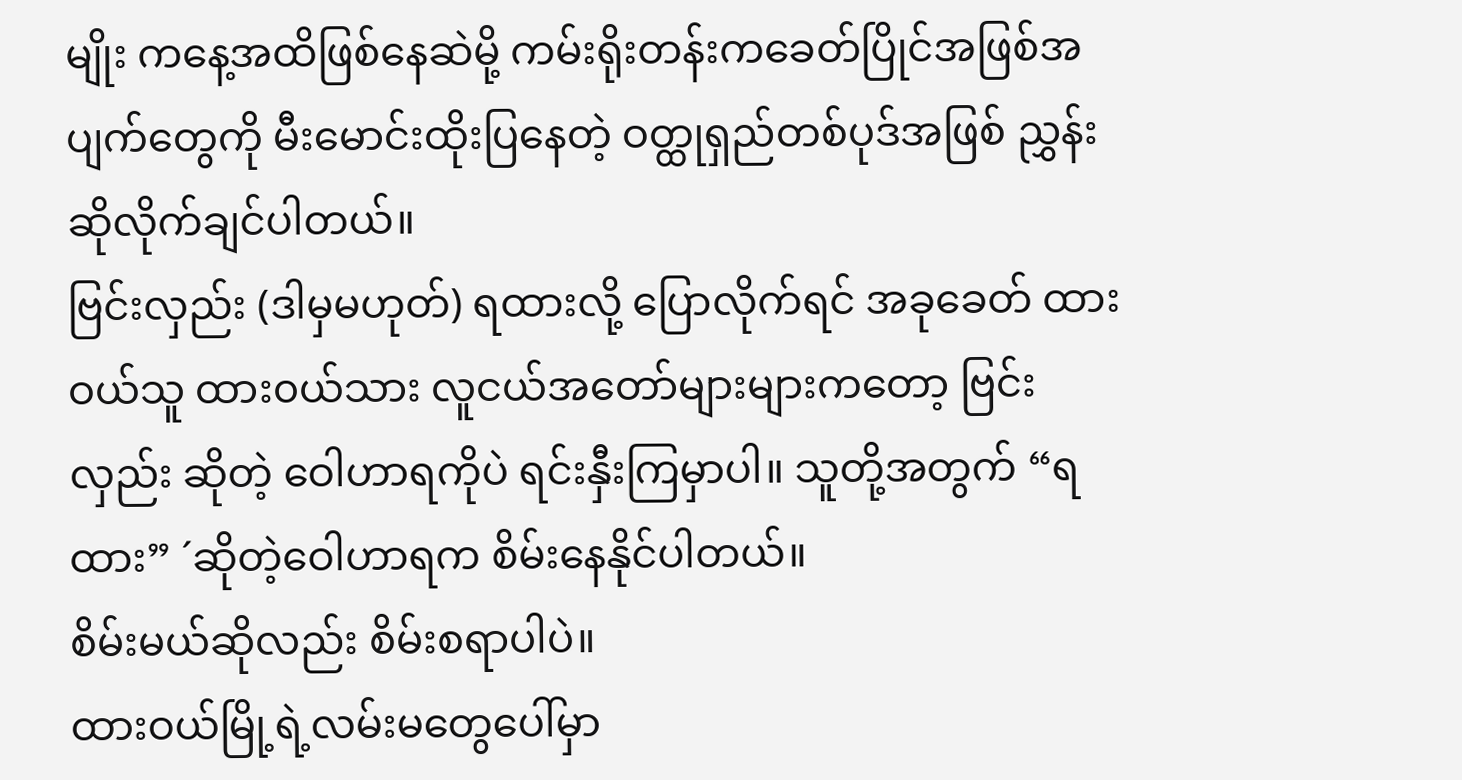မျိုး ကနေ့အထိဖြစ်နေဆဲမို့ ကမ်းရိုးတန်းကခေတ်ပြိုင်အဖြစ်အပျက်တွေကို မီးမောင်းထိုးပြနေတဲ့ ဝတ္ထုရှည်တစ်ပုဒ်အဖြစ် ညွှန်းဆိုလိုက်ချင်ပါတယ်။
ဗြင်းလှည်း (ဒါမှမဟုတ်) ရထားလို့ ပြောလိုက်ရင် အခုခေတ် ထားဝယ်သူ ထား၀ယ်သား လူငယ်အတော်များများကတော့ ဗြင်းလှည်း ဆိုတဲ့ ဝေါဟာရကိုပဲ ရင်းနှီးကြမှာပါ။ သူတို့အတွက် “ရထား” ´ဆိုတဲ့ဝေါဟာရက စိမ်းနေနိုင်ပါတယ်။
စိမ်းမယ်ဆိုလည်း စိမ်းစရာပါပဲ။
ထားဝယ်မြို့ရဲ့လမ်းမတွေပေါ်မှာ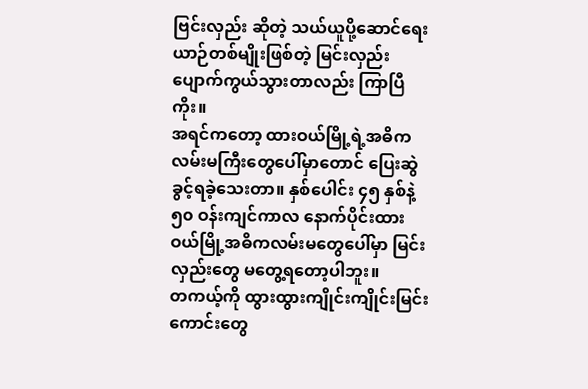ဗြင်းလှည်း ဆိုတဲ့ သယ်ယူပို့ဆောင်ရေးယာဉ်တစ်မျိုးဖြစ်တဲ့ မြင်းလှည်း ပျောက်ကွယ်သွားတာလည်း ကြာပြီကိုး။
အရင်ကတော့ ထားဝယ်မြို့ရဲ့အဓိကလမ်းမကြီးတွေပေါ်မှာတောင် ပြေးဆွဲခွင့်ရခဲ့သေးတာ။ နှစ်ပေါင်း ၄၅ နှစ်နဲ့ ၅၀ ဝန်းကျင်ကာလ နောက်ပိုင်းထားဝယ်မြို့အဓိကလမ်းမတွေပေါ်မှာ မြင်းလှည်းတွေ မတွေ့ရတော့ပါဘူး။
တကယ့်ကို ထွားထွားကျိုင်းကျိုင်းမြင်းကောင်းတွေ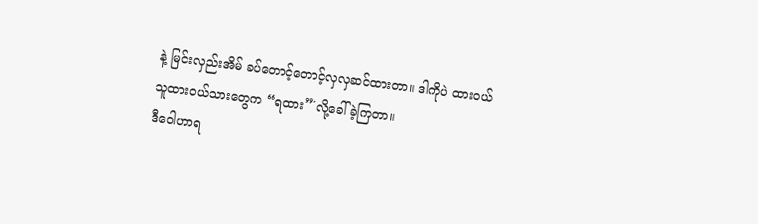နဲ့ မြင်းလှည်းအိမ် ခပ်တောင့်တောင့်လှလှဆင်ထားတာ။ ဒါကိုပဲ ထားဝယ်သူထားဝယ်သားတွေက “ရထား”´လို့ခေါ်ခဲ့ကြတာ။
ဒီဝေါဟာရ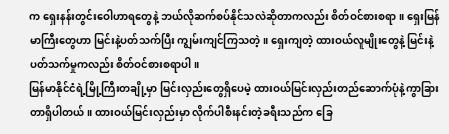က ရှေးနန်းတွင်းဝေါဟာရတွေနဲ့ ဘယ်လိုဆက်စပ်နိုင်သလဲဆိုတာကလည်း စိတ်ဝင်စားစရာ။ ရှေးမြန်မာကြီးတွေဟာ မြင်းနဲ့ပတ်သက်ပြီး ကျွမ်းကျင်ကြသတဲ့။ ရှေးကျတဲ့ ထားဝယ်လူမျိုးတွေနဲ့ မြင်းနဲ့ပတ်သက်မှုကလည်း စိတ်ဝင်စားစရာပါ။
မြန်မာနိုင်ငံရဲ့မြို့ကြီးတချို့မှာ မြင်းလှည်းတွေရှိပေမဲ့ ထားဝယ်မြင်းလှည်းတည်ဆောက်ပုံနဲ့ကွာခြားတာရှိပါတယ်။ ထားဝယ်မြင်းလှည်းမှာ လိုက်ပါစီးနင်းတဲ့ခရီးသည်က ခြေ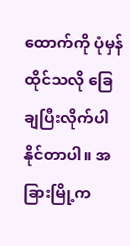ထောက်ကို ပုံမှန်ထိုင်သလို ခြေချပြီးလိုက်ပါနိုင်တာပါ။ အခြားမြို့က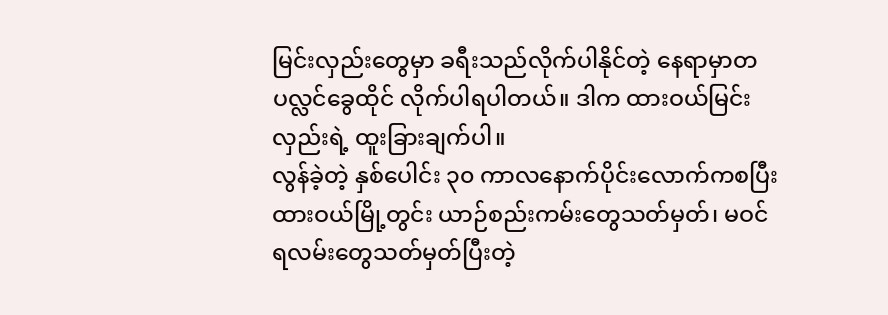မြင်းလှည်းတွေမှာ ခရီးသည်လိုက်ပါနိုင်တဲ့ နေရာမှာတပလ္လင်ခွေထိုင် လိုက်ပါရပါတယ်။ ဒါက ထားဝယ်မြင်းလှည်းရဲ့ ထူးခြားချက်ပါ။
လွန်ခဲ့တဲ့ နှစ်ပေါင်း ၃၀ ကာလနောက်ပိုင်းလောက်ကစပြီး ထားဝယ်မြို့တွင်း ယာဉ်စည်းကမ်းတွေသတ်မှတ်၊ မဝင်ရလမ်းတွေသတ်မှတ်ပြီးတဲ့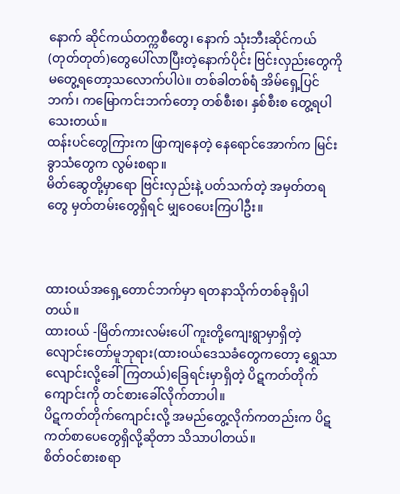နောက် ဆိုင်ကယ်တက္ကစီတွေ၊ နောက် သုံးဘီးဆိုင်ကယ်(တုတ်တုတ်)တွေပေါ်လာပြီးတဲ့နောက်ပိုင်း ဗြင်းလှည်းတွေကို မတွေ့ရတော့သလောက်ပါပဲ။ တစ်ခါတစ်ရံ အိမ်ရှေ့ပြင်ဘက်၊ ကမြောကင်းဘက်တော့ တစ်စီးစ၊ နှစ်စီးစ တွေ့ရပါသေးတယ်။
ထန်းပင်တွေကြားက ဖြာကျနေတဲ့ နေရောင်အောက်က မြင်းခွာသံတွေက လွမ်းစရာ။
မိတ်ဆွေတို့မှာရော ဗြင်းလှည်းနဲ့ ပတ်သက်တဲ့ အမှတ်တရတွေ မှတ်တမ်းတွေရှိရင် မျှဝေပေးကြပါဦး။



ထားဝယ်အရှေ့တောင်ဘက်မှာ ရတနာသိုက်တစ်ခုရှိပါတယ်။
ထားဝယ် -မြိတ်ကားလမ်းပေါ် ကူးတို့ကျေးရွာမှာရှိတဲ့ လျောင်းတော်မူဘုရား(ထားဝယ်ဒေသခံတွေကတော့ ရွှေသာလျောင်းလို့ခေါ်ကြတယ်)ခြေရင်းမှာရှိတဲ့ ပိဋကတ်တိုက်ကျောင်းကို တင်စားခေါ်လိုက်တာပါ။
ပိဋကတ်တိုက်ကျောင်းလို့ အမည်တွေ့လိုက်ကတည်းက ပိဋကတ်စာပေတွေရှိလို့ဆိုတာ သိသာပါတယ်။
စိတ်ဝင်စားစရာ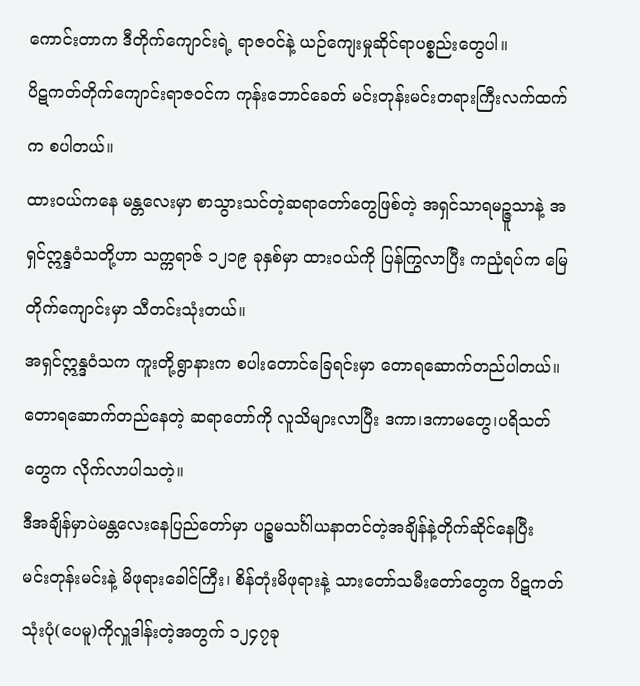ကောင်းတာက ဒီတိုက်ကျောင်းရဲ့ ရာဇဝင်နဲ့ ယဉ်ကျေးမှုဆိုင်ရာပစ္စည်းတွေပါ။
ပိဋကတ်တိုက်ကျောင်းရာဇဝင်က ကုန်းဘောင်ခေတ် မင်းတုန်းမင်းတရားကြီးလက်ထက်က စပါတယ်။
ထားဝယ်ကနေ မန္တလေးမှာ စာသွားသင်တဲ့ဆရာတော်တွေဖြစ်တဲ့ အရှင်သာရမဉ္ဇူသာနဲ့ အရှင်ဣန္ဒဝံသတို့ဟာ သက္ကရာဇ် ၁၂၁၉ ခုနှစ်မှာ ထားဝယ်ကို ပြန်ကြွလာပြီး ကညုံရပ်က မြေတိုက်ကျောင်းမှာ သီတင်းသုံးတယ်။
အရှင်ဣန္ဒဝံသက ကူးတို့ရွာနားက စပါးတောင်ခြေရင်းမှာ တောရဆောက်တည်ပါတယ်။
တောရဆောက်တည်နေတဲ့ ဆရာတော်ကို လူသိများလာပြီး ဒကာ၊ဒကာမတွေ၊ပရိသတ်တွေက လိုက်လာပါသတဲ့။
ဒီအချိန်မှာပဲမန္တလေးနေပြည်တော်မှာ ပဉ္စမသင်္ဂါယနာတင်တဲ့အချိန်နဲ့တိုက်ဆိုင်နေပြီး မင်းတုန်းမင်းနဲ့ မိဖုရားခေါင်ကြီး၊ စိန်တုံးမိဖုရားနဲ့ သားတော်သမီးတော်တွေက ပိဋကတ်သုံးပုံ(ပေမူ)ကိုလှူဒါန်းတဲ့အတွက် ၁၂၄၇ခု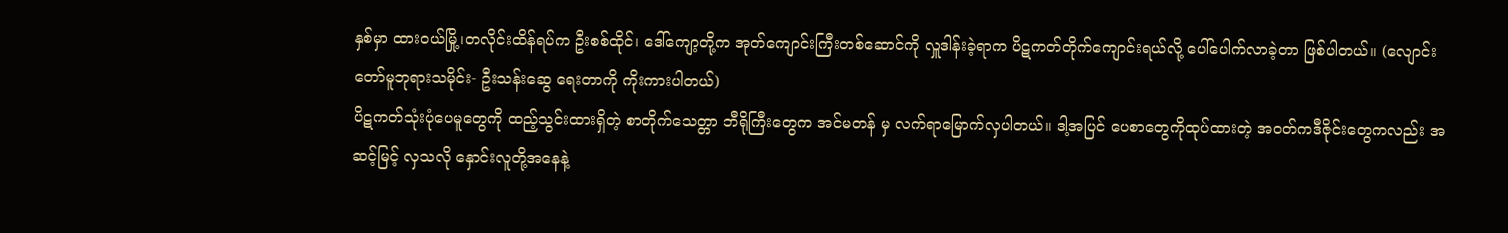နှစ်မှာ ထားဝယ်မြို့၊တလိုင်းထိန်ရပ်က ဦးစစ်ထိုင်၊ ဒေါ်ကျော့တို့က အုတ်ကျောင်းကြီးတစ်ဆောင်ကို လှူဒါန်းခဲ့ရာက ပိဋကတ်တိုက်ကျောင်းရယ်လို့ ပေါ်ပေါက်လာခဲ့တာ ဖြစ်ပါတယ်။ (လျောင်းတော်မူဘုရားသမိုင်း- ဦးသန်းဆွေ ရေးတာကို ကိုးကားပါတယ်)
ပိဋကတ်သုံးပုံပေမူတွေကို ထည့်သွင်းထားရှိတဲ့ စာတိုက်သေတ္တာ ဘီရိုကြီးတွေက အင်မတန် မှ လက်ရာမြောက်လှပါတယ်။ ဒါ့အပြင် ပေစာတွေကိုထုပ်ထားတဲ့ အဝတ်ကဒီဇိုင်းတွေကလည်း အဆင့်မြင့် လှသလို နှောင်းလူတို့အနေနဲ့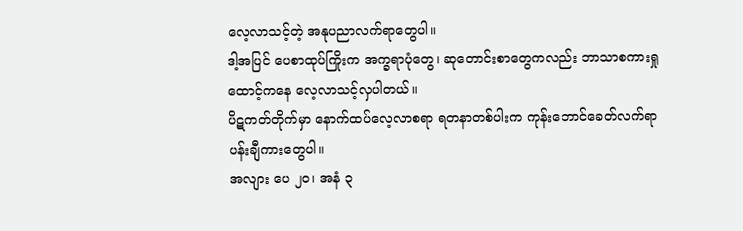လေ့လာသင့်တဲ့ အနုပညာလက်ရာတွေပါ။
ဒါ့အပြင် ပေစာထုပ်ကြိုးက အက္ခရာပုံတွေ၊ ဆုတောင်းစာတွေကလည်း ဘာသာစကားရှုထောင့်ကနေ လေ့လာသင့်လှပါတယ်။
ပိဋကတ်တိုက်မှာ နောက်ထပ်လေ့လာစရာ ရတနာတစ်ပါးက ကုန်းဘောင်ခေတ်လက်ရာပန်းချီကားတွေပါ။
အလျား ပေ ၂၀၊ အနံ ၃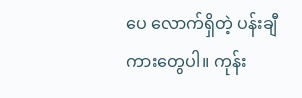ပေ လောက်ရှိတဲ့ ပန်းချီကားတွေပါ။ ကုန်း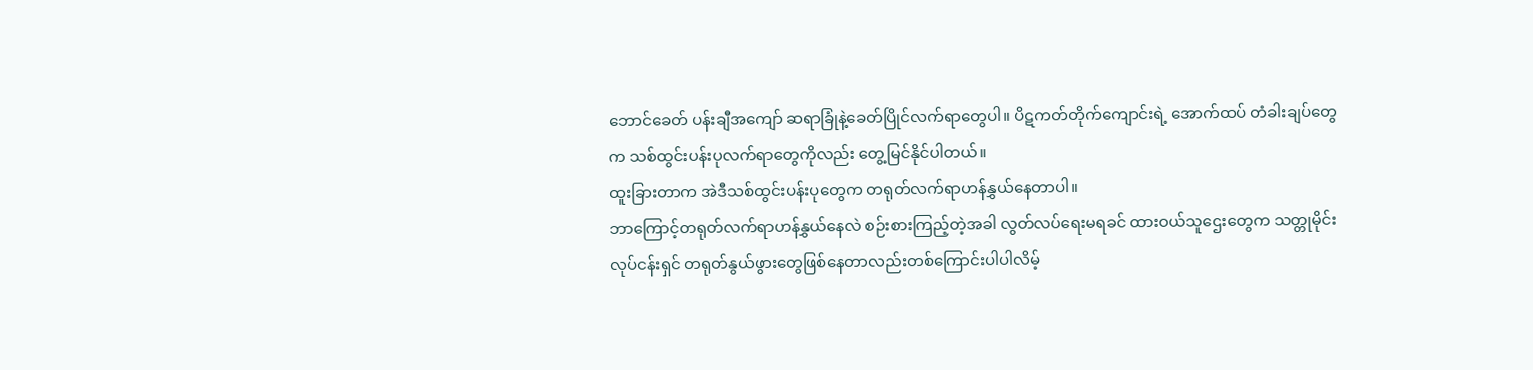ဘောင်ခေတ် ပန်းချီအကျော် ဆရာခြုံနဲ့ခေတ်ပြိုင်လက်ရာတွေပါ။ ပိဋကတ်တိုက်ကျောင်းရဲ့ အောက်ထပ် တံခါးချပ်တွေက သစ်ထွင်းပန်းပုလက်ရာတွေကိုလည်း တွေ့မြင်နိုင်ပါတယ်။
ထူးခြားတာက အဲဒီသစ်ထွင်းပန်းပုတွေက တရုတ်လက်ရာဟန်နွှယ်နေတာပါ။
ဘာကြောင့်တရုတ်လက်ရာဟန်နွှယ်နေလဲ စဉ်းစားကြည့်တဲ့အခါ လွတ်လပ်ရေးမရခင် ထားဝယ်သူဌေးတွေက သတ္တုမိုင်းလုပ်ငန်းရှင် တရုတ်နွယ်ဖွားတွေဖြစ်နေတာလည်းတစ်ကြောင်းပါပါလိမ့်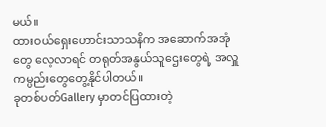မယ်။
ထားဝယ်ရှေးဟောင်းသာသနိက အဆောက်အအုံတွေ လေ့လာရင် တရုတ်အနွယ်သူဌေးတွေရဲ့ အလှူကမ္ပည်းတွေတွေ့နိုင်ပါတယ်။
ခုတစ်ပတ်Gallery မှာတင်ပြထားတဲ့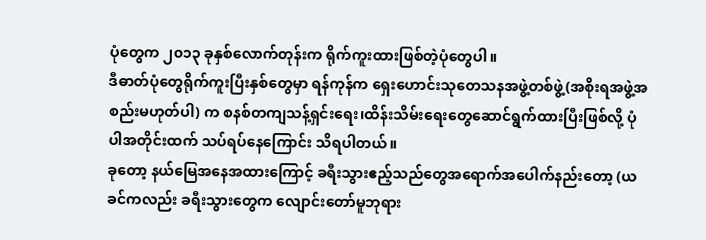ပုံတွေက ၂၀၁၃ ခုနှစ်လောက်တုန်းက ရိုက်ကူးထားဖြစ်တဲ့ပုံတွေပါ။
ဒီဓာတ်ပုံတွေရိုက်ကူးပြီးနှစ်တွေမှာ ရန်ကုန်က ရှေးဟောင်းသုတေသနအဖွဲ့တစ်ဖွဲ့(အစိုးရအဖွဲ့အစည်းမဟုတ်ပါ) က စနစ်တကျသန့်ရှင်းရေး၊ထိန်းသိမ်းရေးတွေဆောင်ရွက်ထားပြီးဖြစ်လို့ ပုံပါအတိုင်းထက် သပ်ရပ်နေကြောင်း သိရပါတယ်။
ခုတော့ နယ်မြေအနေအထားကြောင့် ခရီးသွားဧည့်သည်တွေအရောက်အပေါက်နည်းတော့ (ယခင်ကလည်း ခရီးသွားတွေက လျောင်းတော်မူဘုရား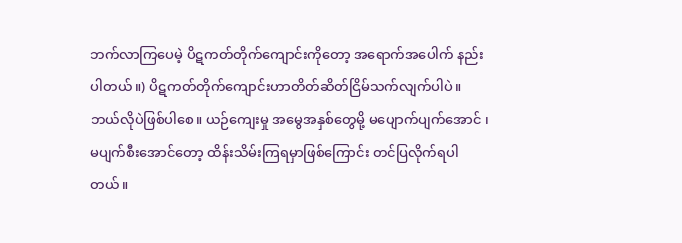ဘက်လာကြပေမဲ့ ပိဋကတ်တိုက်ကျောင်းကိုတော့ အရောက်အပေါက် နည်းပါတယ်။) ပိဋကတ်တိုက်ကျောင်းဟာတိတ်ဆိတ်ငြိမ်သက်လျက်ပါပဲ။
ဘယ်လိုပဲဖြစ်ပါစေ။ ယဉ်ကျေးမှု အမွေအနှစ်တွေမို့ မပျောက်ပျက်အောင် ၊ မပျက်စီးအောင်တော့ ထိန်းသိမ်းကြရမှာဖြစ်ကြောင်း တင်ပြလိုက်ရပါတယ်။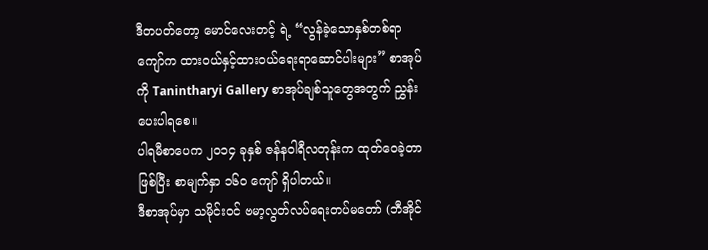ဒီတပတ်တော့ မောင်လေးတင့် ရဲ့ “လွန်ခဲ့သောနှစ်တစ်ရာကျော်က ထားဝယ်နှင့်ထားဝယ်ရေးရာဆောင်ပါးများ” စာအုပ်ကို Tanintharyi Gallery စာအုပ်ချစ်သူတွေအတွက် ညွှန်းပေးပါရစေ။
ပါရမီစာပေက ၂၀၁၄ ခုနှစ် ဇန်နဝါရီလတုန်းက ထုတ်ဝေခဲ့တာဖြစ်ပြီး စာမျက်နှာ ၁၆၀ ကျော် ရှိပါတယ်။
ဒီစာအုပ်မှာ သမိုင်းဝင် ဗမာ့လွတ်လပ်ရေးတပ်မတော် (ဘီအိုင်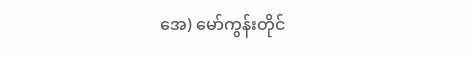အေ) မော်ကွန်းတိုင်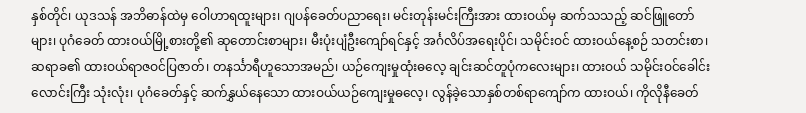နှစ်တိုင်၊ ယုဒသန် အဘိဓာန်ထဲမှ ဝေါဟာရထူးများ၊ ဂျပန်ခေတ်ပညာရေး၊ မင်းတုန်းမင်းကြီးအား ထားဝယ်မှ ဆက်သသည့် ဆင်ဖြူတော်များ၊ ပုဂံခေတ် ထားဝယ်မြို့စားတို့၏ ဆုတောင်းစာများ၊ မီးပုံးပျံဦးကျော်ရင်နှင့် အင်္ဂလိပ်အရေးပိုင်၊ သမိုင်းဝင် ထားဝယ်နေ့စဉ် သတင်းစာ၊ ဆရာခ၏ ထားဝယ်ရာဇဝင်ပြဇာတ်၊ တနင်္သာရီဟူသောအမည်၊ ယဉ်ကျေးမှုထုံးဓလေ့ ချင်းဆင်တူပုံကလေးများ၊ ထားဝယ် သမိုင်းဝင်ခေါင်းလောင်းကြီး သုံးလုံး၊ ပုဂံခေတ်နှင့် ဆက်နွှယ်နေသော ထားဝယ်ယဉ်ကျေးမှုဓလေ့၊ လွန်ခဲ့သောနှစ်တစ်ရာကျော်က ထားဝယ်၊ ကိုလိုနီခေတ်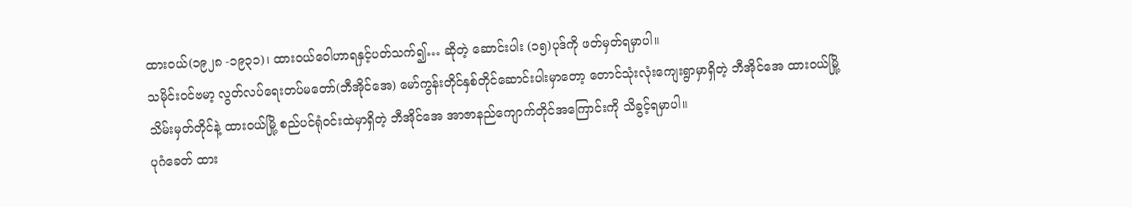ထားဝယ်(၁၉၂၈ -၁၉၃၁)၊ ထားဝယ်ဝေါဟာရနှင့်ပတ်သက်၍… ဆိုတဲ့ ဆောင်းပါး (၁၅)ပုဒ်ကို ဖတ်မှတ်ရမှာပါ။
သမိုင်းဝင်ဗမာ့ လွတ်လပ်ရေးတပ်မတော်(ဘီအိုင်အေ) မော်ကွန်းတိုင်နှစ်တိုင်ဆောင်းပါးမှာတော့ တောင်သုံးလုံးကျေးရွာမှာရှိတဲ့ ဘီအိုင်အေ ထားဝယ်မြို့သိမ်းမှတ်တိုင်နဲ့ ထားဝယ်မြို့ စည်ပင်ရုံဝင်းထဲမှာရှိတဲ့ ဘီအိုင်အေ အာဇာနည်ကျောက်တိုင်အကြောင်းကို သိခွင့်ရမှာပါ။
ပုဂံခေတ် ထား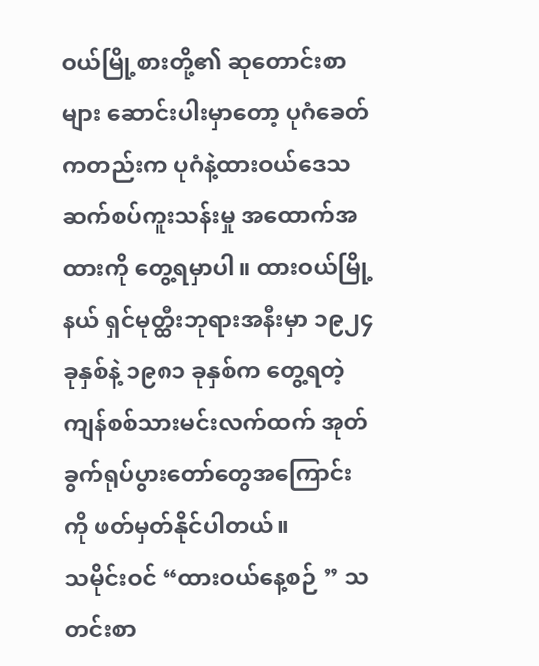ဝယ်မြို့စားတို့၏ ဆုတောင်းစာများ ဆောင်းပါးမှာတော့ ပုဂံခေတ်ကတည်းက ပုဂံနဲ့ထားဝယ်ဒေသ ဆက်စပ်ကူးသန်းမှု အထောက်အထားကို တွေ့ရမှာပါ။ ထားဝယ်မြို့နယ် ရှင်မုတ္ထီးဘုရားအနီးမှာ ၁၉၂၄ ခုနှစ်နဲ့ ၁၉၈၁ ခုနှစ်က တွေ့ရတဲ့ ကျန်စစ်သားမင်းလက်ထက် အုတ်ခွက်ရုပ်ပွားတော်တွေအကြောင်းကို ဖတ်မှတ်နိုင်ပါတယ်။
သမိုင်းဝင် “ထားဝယ်နေ့စဉ် ” သတင်းစာ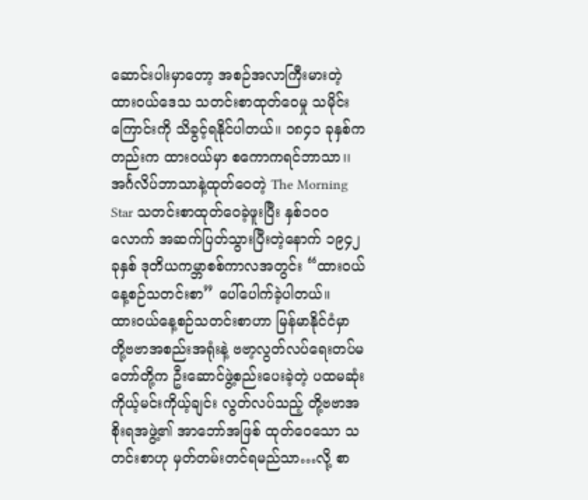ဆောင်းပါးမှာတော့ အစဉ်အလာကြီးမားတဲ့ ထားဝယ်ဒေသ သတင်းစာထုတ်ဝေမှု သမိုင်းကြောင်းကို သိခွင့်ရနိုင်ပါတယ်။ ၁၈၄၁ ခုနှစ်ကတည်းက ထားဝယ်မှာ စကောကရင်ဘာသာ၊၊ အင်္ဂလိပ်ဘာသာနဲ့ထုတ်ဝေတဲ့ The Morning Star သတင်းစာထုတ်ဝေခဲ့ဖူးပြီး နှစ်၁၀၀ လောက် အဆက်ပြတ်သွားပြီးတဲ့နောက် ၁၉၄၂ ခုနှစ် ဒုတိယကမ္ဘာစစ်ကာလအတွင်း “ထားဝယ်နေ့စဉ်သတင်းစာ” ပေါ်ပေါက်ခဲ့ပါတယ်။
ထားဝယ်နေ့စဉ်သတင်းစာဟာ မြန်မာနိုင်ငံမှာ တို့ဗဗာအစည်းအရုံးနဲ့ ဗဗာ့လွတ်လပ်ရေးတပ်မတော်တို့က ဦးဆောင်ဖွဲ့စည်းပေးခဲ့တဲ့ ပထမဆုံး ကိုယ့်မင်းကိုယ့်ချင်း လွတ်လပ်သည့် တို့ဗဗာအစိုးရအဖွဲ့၏ အာဘော်အဖြစ် ထုတ်ဝေသော သတင်းစာဟု မှတ်တမ်းတင်ရမည်သာ…လို့ စာ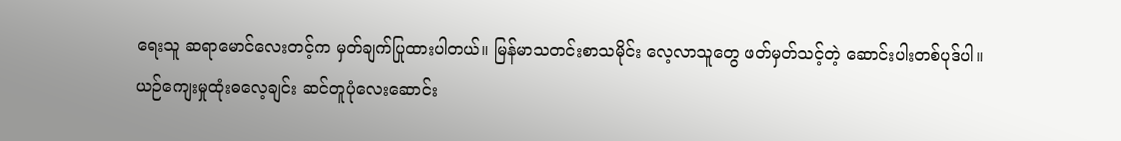ရေးသူ ဆရာမောင်လေးတင့်က မှတ်ချက်ပြုထားပါတယ်။ မြန်မာသတင်းစာသမိုင်း လေ့လာသူတွေ ဖတ်မှတ်သင့်တဲ့ ဆောင်းပါးတစ်ပုဒ်ပါ။
ယဉ်ကျေးမှုထုံးဓလေ့ချင်း ဆင်တူပုံလေးဆောင်း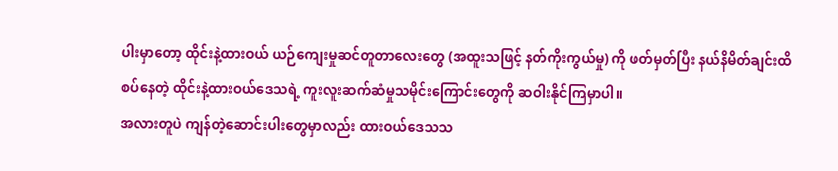ပါးမှာတော့ ထိုင်းနဲ့ထားဝယ် ယဉ်ကျေးမှုဆင်တူတာလေးတွေ (အထူးသဖြင့် နတ်ကိုးကွယ်မှု) ကို ဖတ်မှတ်ပြီး နယ်နိမိတ်ချင်းထိစပ်နေတဲ့ ထိုင်းနဲ့ထားဝယ်ဒေသရဲ့ ကူးလူးဆက်ဆံမှုသမိုင်းကြောင်းတွေကို ဆဝါးနိုင်ကြမှာပါ။
အလားတူပဲ ကျန်တဲ့ဆောင်းပါးတွေမှာလည်း ထားဝယ်ဒေသသ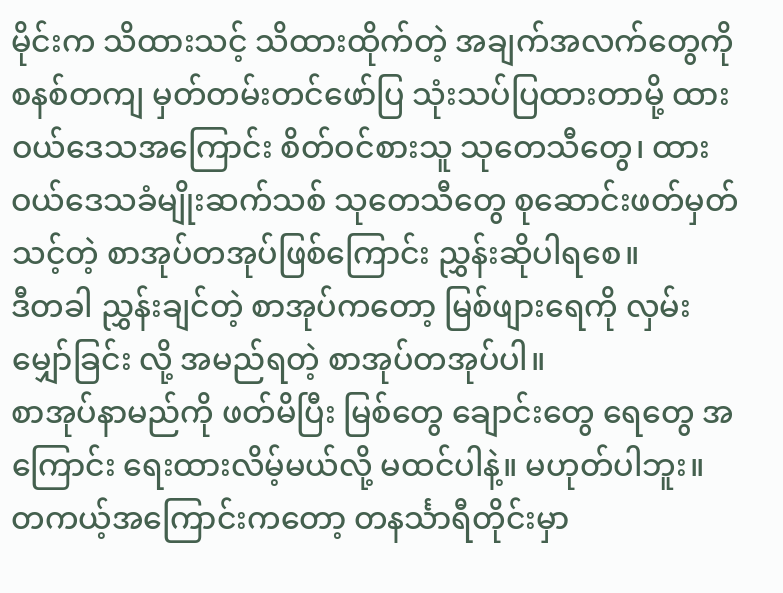မိုင်းက သိထားသင့် သိထားထိုက်တဲ့ အချက်အလက်တွေကို စနစ်တကျ မှတ်တမ်းတင်ဖော်ပြ သုံးသပ်ပြထားတာမို့ ထားဝယ်ဒေသအကြောင်း စိတ်ဝင်စားသူ သုတေသီတွေ၊ ထားဝယ်ဒေသခံမျိုးဆက်သစ် သုတေသီတွေ စုဆောင်းဖတ်မှတ်သင့်တဲ့ စာအုပ်တအုပ်ဖြစ်ကြောင်း ညွှန်းဆိုပါရစေ။
ဒီတခါ ညွှန်းချင်တဲ့ စာအုပ်ကတော့ မြစ်ဖျားရေကို လှမ်းမျှော်ခြင်း လို့ အမည်ရတဲ့ စာအုပ်တအုပ်ပါ။
စာအုပ်နာမည်ကို ဖတ်မိပြီး မြစ်တွေ ချောင်းတွေ ရေတွေ အကြောင်း ရေးထားလိမ့်မယ်လို့ မထင်ပါနဲ့။ မဟုတ်ပါဘူး။
တကယ့်အကြောင်းကတော့ တနင်္သာရီတိုင်းမှာ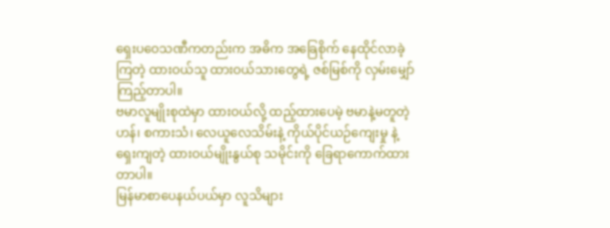ရှေးပဝေသဏီကတည်းက အဓိက အခြေစိုက် နေထိုင်လာခဲ့ကြတဲ့ ထားဝယ်သူ ထားဝယ်သားတွေရဲ့ ဇစ်မြစ်ကို လှမ်းမျှော်ကြည့်တာပါ။
ဗမာလူမျိုးစုထဲမှာ ထားဝယ်လို့ ထည့်ထားပေမဲ့ ဗမာနဲ့မတူတဲ့ဟန်၊ စကားသံ၊ လေယူလေသိမ်းနဲ့ ကိုယ်ပိုင်ယဉ်ကျေးမှု နဲ့ ရှေးကျတဲ့ ထားဝယ်မျိုးနွယ်စု သမိုင်းကို ခြေရာကောက်ထားတာပါ။
မြန်မာစာပေနယ်ပယ်မှာ လူသိများ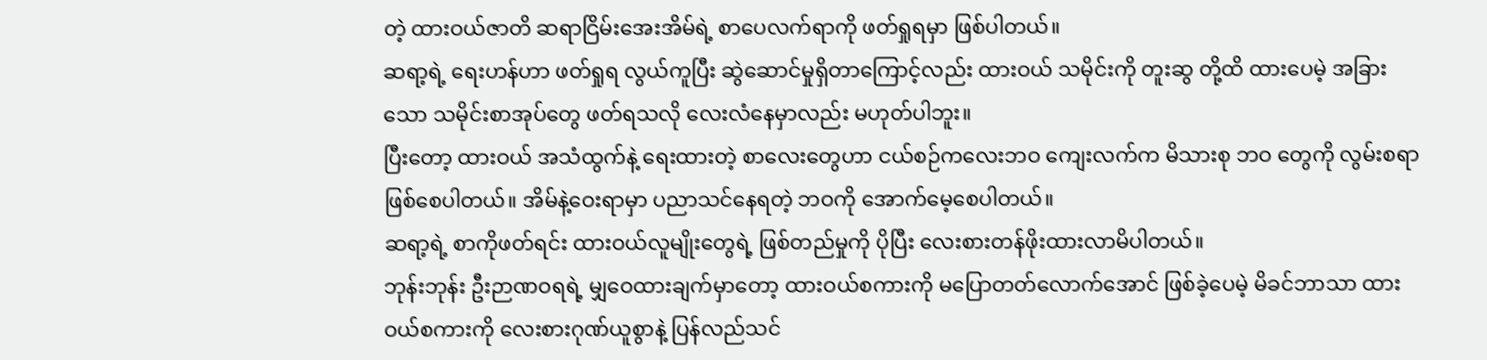တဲ့ ထားဝယ်ဇာတိ ဆရာငြိမ်းအေးအိမ်ရဲ့ စာပေလက်ရာကို ဖတ်ရှုရမှာ ဖြစ်ပါတယ်။
ဆရာ့ရဲ့ ရေးဟန်ဟာ ဖတ်ရှုရ လွယ်ကူပြီး ဆွဲဆောင်မှုရှိတာကြောင့်လည်း ထားဝယ် သမိုင်းကို တူးဆွ တို့ထိ ထားပေမဲ့ အခြားသော သမိုင်းစာအုပ်တွေ ဖတ်ရသလို လေးလံနေမှာလည်း မဟုတ်ပါဘူး။
ပြီးတော့ ထားဝယ် အသံထွက်နဲ့ ရေးထားတဲ့ စာလေးတွေဟာ ငယ်စဉ်ကလေးဘဝ ကျေးလက်က မိသားစု ဘဝ တွေကို လွမ်းစရာဖြစ်စေပါတယ်။ အိမ်နဲ့ဝေးရာမှာ ပညာသင်နေရတဲ့ ဘဝကို အောက်မေ့စေပါတယ်။
ဆရာ့ရဲ့ စာကိုဖတ်ရင်း ထားဝယ်လူမျိုးတွေရဲ့ ဖြစ်တည်မှုကို ပိုပြီး လေးစားတန်ဖိုးထားလာမိပါတယ်။
ဘုန်းဘုန်း ဦးဉာဏဝရရဲ့ မျှဝေထားချက်မှာတော့ ထားဝယ်စကားကို မပြောတတ်လောက်အောင် ဖြစ်ခဲ့ပေမဲ့ မိခင်ဘာသာ ထားဝယ်စကားကို လေးစားဂုဏ်ယူစွာနဲ့ ပြန်လည်သင်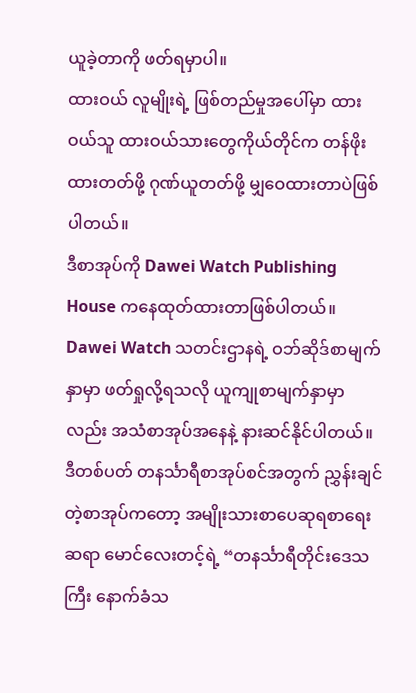ယူခဲ့တာကို ဖတ်ရမှာပါ။
ထားဝယ် လူမျိုးရဲ့ ဖြစ်တည်မှုအပေါ်မှာ ထားဝယ်သူ ထားဝယ်သားတွေကိုယ်တိုင်က တန်ဖိုးထားတတ်ဖို့ ဂုဏ်ယူတတ်ဖို့ မျှဝေထားတာပဲဖြစ်ပါတယ်။
ဒီစာအုပ်ကို Dawei Watch Publishing House ကနေထုတ်ထားတာဖြစ်ပါတယ်။ Dawei Watch သတင်းဌာနရဲ့ ဝဘ်ဆိုဒ်စာမျက်နှာမှာ ဖတ်ရှုလို့ရသလို ယူကျုစာမျက်နှာမှာလည်း အသံစာအုပ်အနေနဲ့ နားဆင်နိုင်ပါတယ်။
ဒီတစ်ပတ် တနင်္သာရီစာအုပ်စင်အတွက် ညွှန်းချင်တဲ့စာအုပ်ကတော့ အမျိုးသားစာပေဆုရစာရေးဆရာ မောင်လေးတင့်ရဲ့ “တနင်္သာရီတိုင်းဒေသကြီး နောက်ခံသ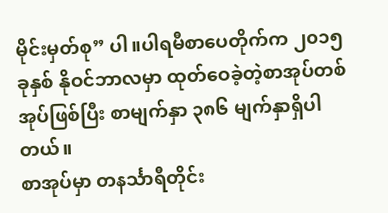မိုင်းမှတ်စု” ပါ။ပါရမီစာပေတိုက်က ၂၀၁၅ ခုနှစ် နိုဝင်ဘာလမှာ ထုတ်ဝေခဲ့တဲ့စာအုပ်တစ်အုပ်ဖြစ်ပြီး စာမျက်နှာ ၃၈၆ မျက်နှာရှိပါတယ်။
စာအုပ်မှာ တနင်္သာရီတိုင်း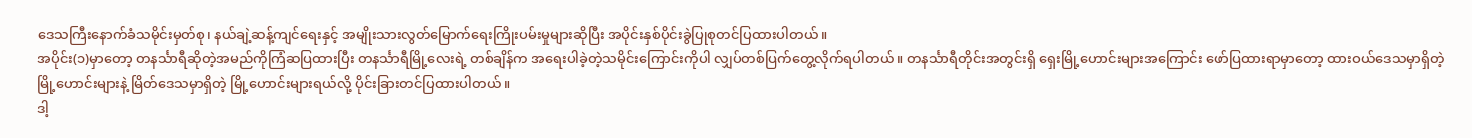ဒေသကြီးနောက်ခံသမိုင်းမှတ်စု၊ နယ်ချဲ့ဆန့်ကျင်ရေးနှင့် အမျိုးသားလွတ်မြောက်ရေးကြိုးပမ်းမှုများဆိုပြီး အပိုင်းနှစ်ပိုင်းခွဲပြုစုတင်ပြထားပါတယ်။
အပိုင်း(၁)မှာတော့ တနင်္သာရီဆိုတဲ့အမည်ကိုကြံဆပြထားပြီး တနင်္သာရီမြို့လေးရဲ့ တစ်ချိန်က အရေးပါခဲ့တဲ့သမိုင်းကြောင်းကိုပါ လျှပ်တစ်ပြက်တွေ့လိုက်ရပါတယ်။ တနင်္သာရီတိုင်းအတွင်းရှိ ရှေးမြို့ဟောင်းများအကြောင်း ဖော်ပြထားရာမှာတော့ ထားဝယ်ဒေသမှာရှိတဲ့ မြို့ဟောင်းများနဲ့ မြိတ်ဒေသမှာရှိတဲ့ မြို့ဟောင်းများရယ်လို့ ပိုင်းခြားတင်ပြထားပါတယ်။
ဒါ့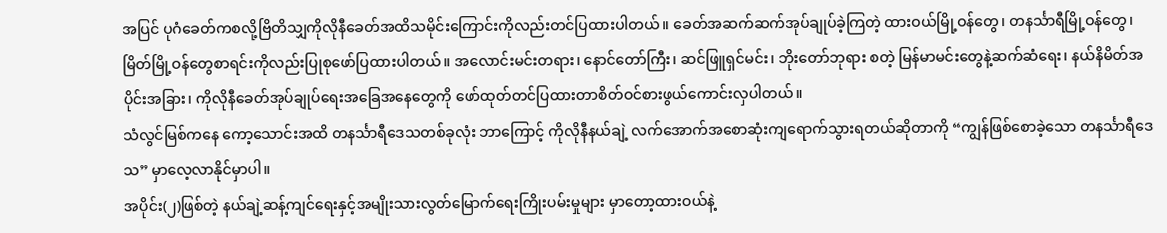အပြင် ပုဂံခေတ်ကစလို့ဗြိတိသျှကိုလိုနီခေတ်အထိသမိုင်းကြောင်းကိုလည်းတင်ပြထားပါတယ်။ ခေတ်အဆက်ဆက်အုပ်ချုပ်ခဲ့ကြတဲ့ ထားဝယ်မြို့ဝန်တွေ၊ တနင်္သာရီမြို့ဝန်တွေ၊ မြိတ်မြို့ဝန်တွေစာရင်းကိုလည်းပြုစုဖော်ပြထားပါတယ်။ အလောင်းမင်းတရား၊ နောင်တော်ကြီး၊ ဆင်ဖြူရှင်မင်း၊ ဘိုးတော်ဘုရား စတဲ့ မြန်မာမင်းတွေနဲ့ဆက်ဆံရေး၊ နယ်နိမိတ်အပိုင်းအခြား၊ ကိုလိုနီခေတ်အုပ်ချုပ်ရေးအခြေအနေတွေကို ဖော်ထုတ်တင်ပြထားတာစိတ်ဝင်စားဖွယ်ကောင်းလှပါတယ်။
သံလွင်မြစ်ကနေ ကော့သောင်းအထိ တနင်္သာရီဒေသတစ်ခုလုံး ဘာကြောင့် ကိုလိုနီနယ်ချဲ့ လက်အောက်အစောဆုံးကျရောက်သွားရတယ်ဆိုတာကို “ကျွန်ဖြစ်စောခဲ့သော တနင်္သာရီဒေသ” မှာလေ့လာနိုင်မှာပါ။
အပိုင်း(၂)ဖြစ်တဲ့ နယ်ချဲ့ဆန့်ကျင်ရေးနှင့်အမျိုးသားလွတ်မြောက်ရေးကြိုးပမ်းမှုများ မှာတော့ထားဝယ်နဲ့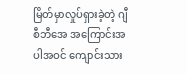မြိတ်မှာလှုပ်ရှားခဲ့တဲ့ ဂျီစီဘီအေ အကြောင်းအပါအဝင် ကျောင်းသား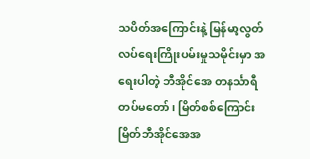သပိတ်အကြောင်းနဲ့ မြန်မာ့လွတ်လပ်ရေးကြိုးပမ်းမှုသမိုင်းမှာ အရေးပါတဲ့ ဘီအိုင်အေ တနင်္သာရီတပ်မတော်၊ မြိတ်စစ်ကြောင်း မြိတ်ဘီအိုင်အေအ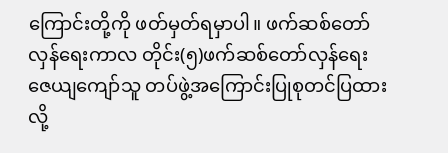ကြောင်းတို့ကို ဖတ်မှတ်ရမှာပါ။ ဖက်ဆစ်တော်လှန်ရေးကာလ တိုင်း(၅)ဖက်ဆစ်တော်လှန်ရေး ဇေယျကျော်သူ တပ်ဖွဲ့အကြောင်းပြုစုတင်ပြထားလို့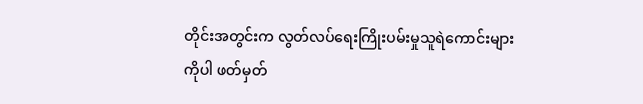တိုင်းအတွင်းက လွတ်လပ်ရေးကြိုးပမ်းမှုသူရဲကောင်းများကိုပါ ဖတ်မှတ်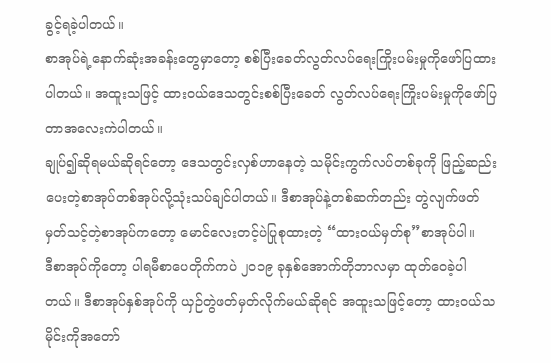ခွင့်ရခဲ့ပါတယ်။
စာအုပ်ရဲ့နောက်ဆုံးအခန်းတွေမှာတော့ စစ်ပြီးခေတ်လွတ်လပ်ရေးကြိုးပမ်းမှုကိုဖော်ပြထားပါတယ်။ အထူးသဖြင့် ထားဝယ်ဒေသတွင်းစစ်ပြီးခေတ် လွတ်လပ်ရေးကြိုးပမ်းမှုကိုဖော်ပြတာအလေးကဲပါတယ်။
ချုပ်၍ဆိုရမယ်ဆိုရင်တော့ ဒေသတွင်းလှစ်ဟာနေတဲ့ သမိုင်းကွက်လပ်တစ်ခုကို ဖြည့်ဆည်းပေးတဲ့စာအုပ်တစ်အုပ်လို့သုံးသပ်ချင်ပါတယ်။ ဒီစာအုပ်နဲ့တစ်ဆက်တည်း တွဲလျက်ဖတ်မှတ်သင့်တဲ့စာအုပ်ကတော့ မောင်လေးတင့်ပဲပြုစုထားတဲ့ “ထားဝယ်မှတ်စု”စာအုပ်ပါ။
ဒီစာအုပ်ကိုတော့ ပါရမီစာပေတိုက်ကပဲ ၂၀၁၉ ခုနှစ်အောက်တိုဘာလမှာ ထုတ်ဝေခဲ့ပါတယ်။ ဒီစာအုပ်နှစ်အုပ်ကို ယှဉ်တွဲဖတ်မှတ်လိုက်မယ်ဆိုရင် အထူးသဖြင့်တော့ ထားဝယ်သမိုင်းကိုအတော်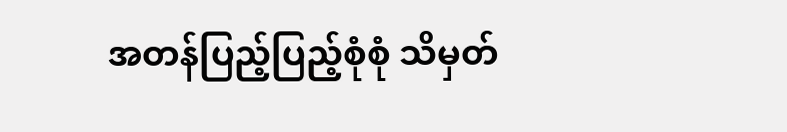အတန်ပြည့်ပြည့်စုံစုံ သိမှတ်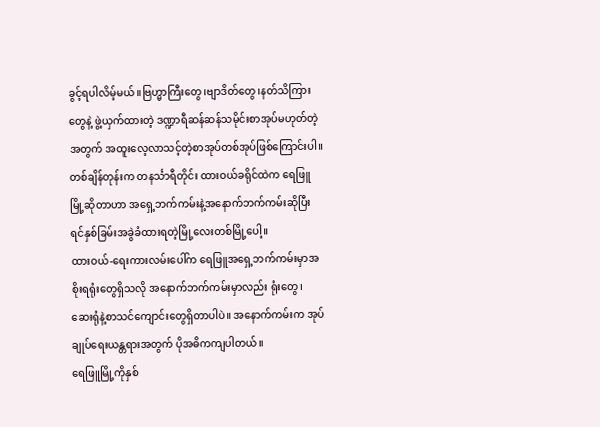ခွင့်ရပါလိမ့်မယ်။ဗြဟ္မာကြီးတွေ၊ဗျာဒိတ်တွေ၊နတ်သိကြားတွေနဲ့ ဖွဲ့ယှက်ထားတဲ့ ဒဏ္ဍာရီဆန်ဆန်သမိုင်းစာအုပ်မဟုတ်တဲ့အတွက် အထူးလေ့လာသင့်တဲ့စာအုပ်တစ်အုပ်ဖြစ်ကြောင်းပါ။
တစ်ချိန်တုန်းက တနင်္သာရီတိုင်း ထားဝယ်ခရိုင်ထဲက ရေဖြူမြို့ဆိုတာဟာ အရှေ့ဘက်ကမ်းနဲ့အနောက်ဘက်ကမ်းဆိုပြီး ရင်နှစ်ခြမ်းအခွဲခံထားရတဲ့မြို့လေးတစ်မြို့ပေါ့။
ထားဝယ်-ရေးကားလမ်းပေါ်က ရေဖြူအရှေ့ဘက်ကမ်းမှာအစိုးရရုံးတွေရှိသလို အနောက်ဘက်ကမ်းမှာလည်း ရုံးတွေ၊ ဆေးရုံနဲ့စာသင်ကျောင်းတွေရှိတာပါပဲ။ အနောက်ကမ်းက အုပ်ချုပ်ရေးယန္တရားအတွက် ပိုအဓိကကျပါတယ်။
ရေဖြူမြို့ကိုနှစ်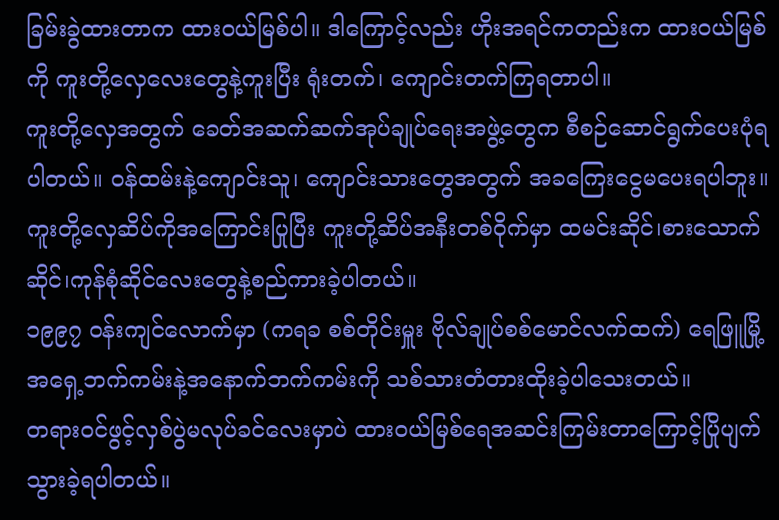ခြမ်းခွဲထားတာက ထားဝယ်မြစ်ပါ။ ဒါကြောင့်လည်း ဟိုးအရင်ကတည်းက ထားဝယ်မြစ်ကို ကူးတို့လှေလေးတွေနဲ့ကူးပြီး ရုံးတက်၊ ကျောင်းတက်ကြရတာပါ။
ကူးတို့လှေအတွက် ခေတ်အဆက်ဆက်အုပ်ချုပ်ရေးအဖွဲ့တွေက စီစဉ်ဆောင်ရွက်ပေးပုံရပါတယ်။ ဝန်ထမ်းနဲ့ကျောင်းသူ၊ ကျောင်းသားတွေအတွက် အခကြေးငွေမပေးရပါဘူး။ ကူးတို့လှေဆိပ်ကိုအကြောင်းပြုပြီး ကူးတို့ဆိပ်အနီးတစ်ဝိုက်မှာ ထမင်းဆိုင်၊စားသောက်ဆိုင်၊ကုန်စုံဆိုင်လေးတွေနဲ့စည်ကားခဲ့ပါတယ်။
၁၉၉၇ ဝန်းကျင်လောက်မှာ (ကရခ စစ်တိုင်းမှူး ဗိုလ်ချုပ်စစ်မောင်လက်ထက်) ရေဖြူမြို့အရှေ့ဘက်ကမ်းနဲ့အနောက်ဘက်ကမ်းကို သစ်သားတံတားထိုးခဲ့ပါသေးတယ်။
တရားဝင်ဖွင့်လှစ်ပွဲမလုပ်ခင်လေးမှာပဲ ထားဝယ်မြစ်ရေအဆင်းကြမ်းတာကြောင့်ပြိုပျက်သွားခဲ့ရပါတယ်။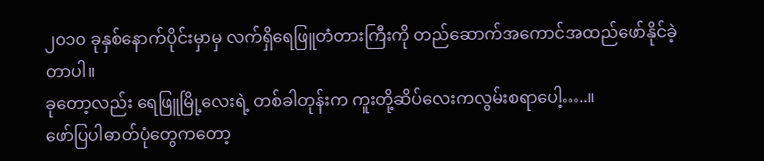၂၀၁၀ ခုနှစ်နောက်ပိုင်းမှာမှ လက်ရှိရေဖြူတံတားကြီးကို တည်ဆောက်အကောင်အထည်ဖော်နိုင်ခဲ့တာပါ။
ခုတော့လည်း ရေဖြူမြို့လေးရဲ့ တစ်ခါတုန်းက ကူးတို့ဆိပ်လေးကလွမ်းစရာပေါ့…..။
ဖော်ပြပါဓာတ်ပုံတွေကတော့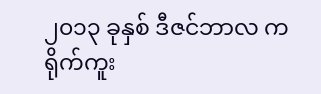၂၀၁၃ ခုနှစ် ဒီဇင်ဘာလ က ရိုက်ကူး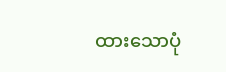ထားသောပုံ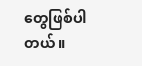တွေဖြစ်ပါတယ်။